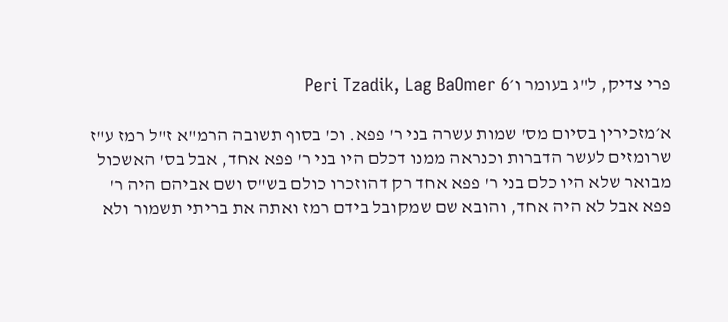פרי צדיק, ל"ג בעומר ו׳Peri Tzadik, Lag BaOmer 6

א׳מזכירין בסיום מס' שמות עשרה בני ר' פפא. וכ' בסוף תשובה הרמ"א ז"ל רמז ע"ז שרומזים לעשר הדברות וכנראה ממנו דכלם היו בני ר' פפא אחד, אבל בס' האשכול מבואר שלא היו כלם בני ר' פפא אחד רק דהוזכרו כולם בש"ס ושם אביהם היה ר' פפא אבל לא היה אחד, והובא שם שמקובל בידם רמז ואתה את בריתי תשמור ולא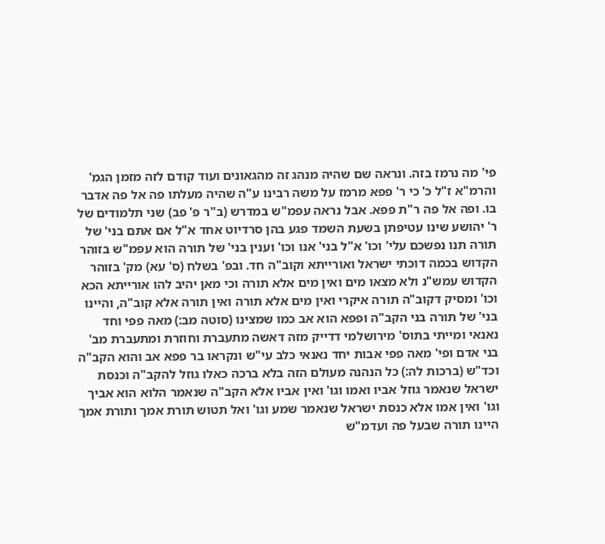פי' מה נרמז בזה. ונראה שם שהיה מנהג זה מהגאונים ועוד קודם לזה מזמן הגמ' והרמ"א ז"ל כ' כי ר' פפא מרמז על משה רבינו ע"ה שהיה מעלתו פה אל פה אדבר בו. ופה אל פה ר"ת פפא. אבל נראה עפמ"ש במדרש (ב"ר פ' פב) שני תלמודים של ר' יהושע שינו עטיפתן בשעת השמד פגע בהן סרדיוט אחד א"ל אם אתם בני' של תורה תנו נפשכם עלי' וכו' א"ל בני' אנו וכו' וענין בני' של תורה הוא עפמ"ש בזוהר הקדוש בכמה דוכתי ישראל ואורייתא וקוב"ה חד. ובפ' בשלח (ס' עא) מק' בזוהר הקדוש עמש"נ ולא מצאו מים ואין מים אלא תורה וכי מאן יהיב להו אורייתא הכא וכו' ומסיק דקוב"ה תורה איקרי ואין מים אלא תורה ואין תורה אלא קוב"ה, והיינו בני' של תורה בני הקב"ה ופפא הוא אב כמו שמצינו (סוטה מב:) מאה פפי וחד נאנאי ומייתי בתוס' מירושלמי דדייק מזה דאשה מתעברת וחוזרת ומתעברת מב' בני אדם ופי' מאה פפי אבות יחד נאנאי כלב עי"ש ונקראו בר פפא אב והוא הקב"ה וכד"ש (ברכות לה:) כל הנהנה מעולם הזה בלא ברכה כאלו גוזל להקב"ה וכנסת ישראל שנאמר גוזל אביו ואמו וגו' ואין אביו אלא הקב"ה שנאמר הלוא הוא אביך וגו' ואין אמו אלא כנסת ישראל שנאמר שמע וגו' ואל תטוש תורת אמך ותורת אמך היינו תורה שבעל פה ועדמ"ש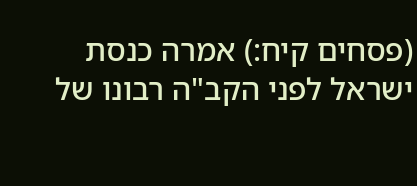(פסחים קיח:) אמרה כנסת ישראל לפני הקב"ה רבונו של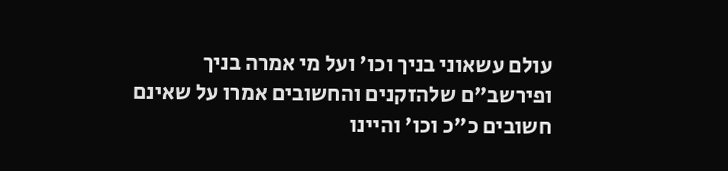עולם עשאוני בניך וכו' ועל מי אמרה בניך ופירשב"ם שלהזקנים והחשובים אמרו על שאינם חשובים כ"כ וכו' והיינו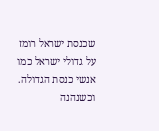שכנסת ישראל רומז על גדולי ישראל כמו אנשי כנסת הגדולה. וכשנהנה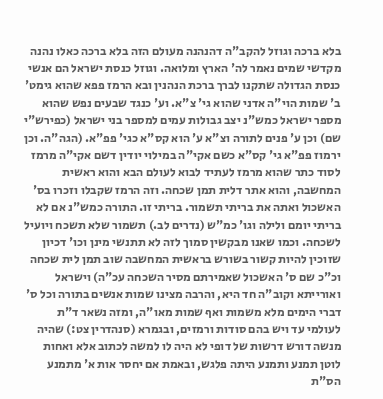בלא ברכה וגוזל להקב"ה דהנהנה מעולם הזה בלא ברכה כאלו נהנה מקדשי שמים נאמר לה' הארץ ומלואה. וגוזל כנסת ישראל הם אנשי כנסת הגדולה שתקנו לברך ברכת הנהנין ובא הרמז פפא שהוא גימט' ב' שמות הוי"ה אדני שהוא גי' צ"א. וע' כנגד שבעים נפש שהוא מספר ישראל כמש"נ יצב גבולות עמים למספר בני ישראל (כפירש"י שם) וכן ע' פנים לתורה וצ"א ע' הוא קס"א כגי' פפ"א. (הגה"ה. וכן ירמוז פפ"א גי' קס"א כשם אקי"ה במילוי יודין דשם אקי"ה מרמז לסוד כתר שהוא מרמז לעתיד לבוא לעולם הבא והוא ראשית המחשבה, והוא אתר דלית תמן שכחה. וזה הרמז שקבלו וזכרו בס' האשכול ואתה את בריתי תשמור. בריתי זו. התורה כמש"נ אם לא בריתי יומם ולילה וגו' כמ"ש (נדרים לב.) תשמור שלא תשכח ויועיל לשכחה. וכמו שאנו מבקשין סמוך לזה לא תתנשי מינן וכו' דכיון שזוכין להיות קשור בשורש בראשית המחשבה שוב תמן לית שכחה וכ"כ שם ס' האשכול שאמירתם מסיר השכחה עכ"ה) וישראל ואורייתא וקוב"ה חד היא, והרבה מצינו שמות אנשים בתורה וכל ס' דברי הימים מלא משמות ואף שמות מאו"ה, ומזה נשאר ד"ת לעולמי עד ויש בהם סודות ורמזים, ובגמרא (סנהדרין צט:) שהיה מנשה דורש דרשות של דופי לא היה לו למשה לכתוב אלא ואחות לוטן תמנע ותמנע היתה פלגש, ובאמת אם יחסר אות א' מתמנע הס"ת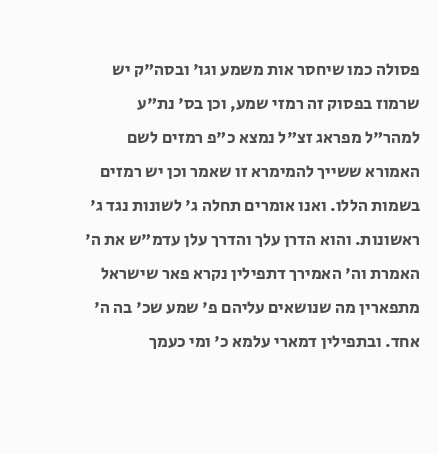פסולה כמו שיחסר אות משמע וגו' ובסה"ק יש שרמוז בפסוק זה רמזי שמע, וכן בס' נת"ע למהר"ל מפראג זצ"ל נמצא כ"פ רמזים לשם האמורא ששייך להמימרא זו שאמר וכן יש רמזים בשמות הללו. ואנו אומרים תחלה ג' לשונות נגד ג' ראשונות. והוא הדרן עלך והדרך עלן עדמ"ש את ה' האמרת וה' האמירך דתפילין נקרא פאר שישראל מתפארין מה שנושאים עליהם פ' שמע שכ' בה ה' אחד. ובתפילין דמארי עלמא כ' ומי כעמך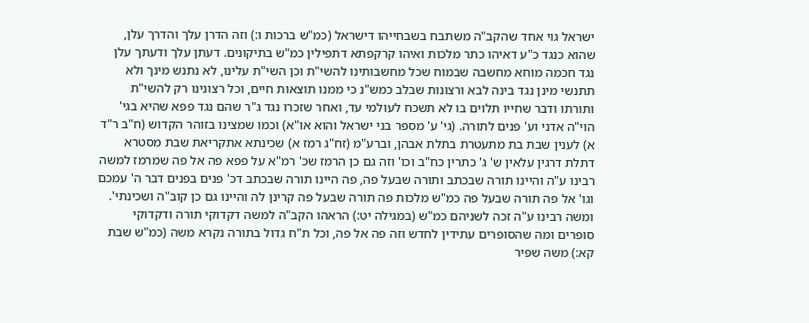ישראל גוי אחד שהקב"ה משתבח בשבחייהו דישראל (כמ"ש ברכות ו:) וזה הדרן עלך והדרך עלן, שהוא כנגד כ"ע דאיהו כתר מלכות ואיהו קרקפתא דתפילין כמ"ש בתיקונים. דעתן עלך ודעתך עלן נגד חכמה מוחא מחשבה שבמוח שכל מחשבותינו להשי"ת וכן השי"ת עלינו, לא נתנש מינך ולא תתנשי מינן נגד בינה לבא ורצונות שבלב כמש"נ כי ממנו תוצאות חיים, וכל רצונינו רק להשי"ת ותורתו ודבר שחייו תלוים בו לא תשכח לעולמי עד, ואחר שזכרו נגד ג"ר שהם נגד פפא שהיא בגי' הוי"ה אדני וע' פנים לתורה. (גי' ע' מספר בני ישראל והוא או"א) וכמו שמצינו בזוהר הקדוש (ח"ב ר"ד א) לענין שבת בת מתעטרת בתלת אבהן, וברע"מ (זח"ג רמז א) שכינתא אתקריאת שבת מסטרא דתלת דרגין עלאין ש' ג' כתרין כח"ב וכו' וזה גם כן הרמז שכ' רמ"א על פפא פה אל פה שמרמז למשה רבינו ע"ה והיינו תורה שבכתב ותורה שבעל פה, פה היינו תורה שבכתב דכ' פנים בפנים דבר ה' עמכם וגו' אל פה תורה שבעל פה כמ"ש מלכות פה תורה שבעל פה קרינן לה והיינו גם כן קוב"ה ושכינתי'. ומשה רבינו ע"ה זכה לשניהם כמ"ש (במגילה יט:) הראהו הקב"ה למשה דקדוקי תורה ודקדוקי סופרים ומה שהסופרים עתידין לחדש וזה פה אל פה, וכל ת"ח גדול בתורה נקרא משה (כמ"ש שבת קא:) משה שפיר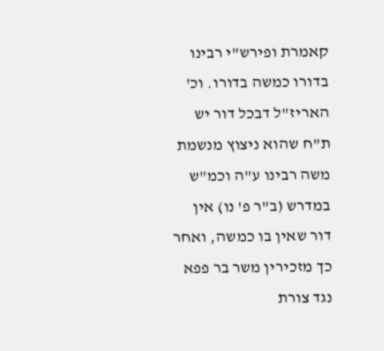קאמרת ופירש"י רבינו בדורו כמשה בדורו. וכ' האריז"ל דבכל דור יש ת"ח שהוא ניצוץ מנשמת משה רבינו ע"ה וכמ"ש במדרש (ב"ר פ' נו) אין דור שאין בו כמשה, ואחר כך מזכירין משר בר פפא נגד צורת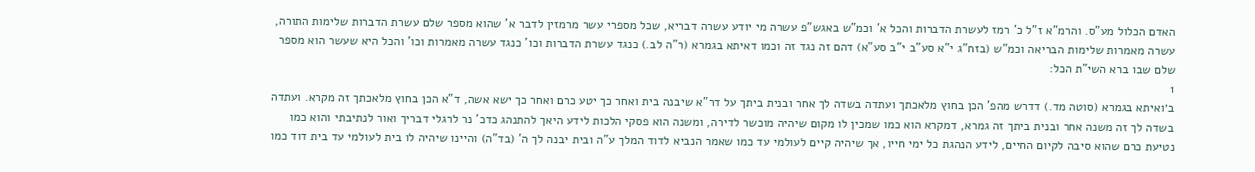האדם הכלול מע"ס. והרמ"א ז"ל כ' רמז לעשרת הדברות והכל א' וכמ"ש באגש"פ עשרה מי יודע עשרה דבריא, שכל מספרי עשר מרמזין לדבר א' שהוא מספר שלם עשרת הדברות שלימות התורה, עשרה מאמרות שלימות הבריאה וכמ"ש (בזח"ג י"א סע"ב י"ב סע"א) דהם זה נגד זה וכמו דאיתא בגמרא (ר"ה לב.) כנגד עשרת הדברות וכו' כנגד עשרה מאמרות וכו' והכל היא שעשר הוא מספר שלם שבו ברא השי"ת הכל:
1
ב׳ואיתא בגמרא (סוטה מד.) דדרש מהפ' הכן בחוץ מלאכתך ועתדה בשדה לך אחר ובנית ביתך על דר"א שיבנה בית ואחר כך יטע כרם ואחר כך ישא אשה, ד"א הכן בחוץ מלאכתך זה מקרא. ועתדה בשדה לך זה משנה אחר ובנית ביתך זה גמרא, דמקרא הוא כמו שמכין לו מקום שיהיה מוכשר לדירה, ומשנה הוא פסקי הלכות לידע היאך להתנהג כדכ' נר לרגלי דבריך ואור לנתיבתי והוא כמו נטיעת כרם שהוא סיבה לקיום החיים, לידע הנהגת כל ימי חייו, אך שיהיה קיים לעולמי עד כמו שאמר הנביא לדוד המלך ע"ה ובית יבנה לך ה' (בד"ה) והיינו שיהיה לו בית לעולמי עד בית דוד כמו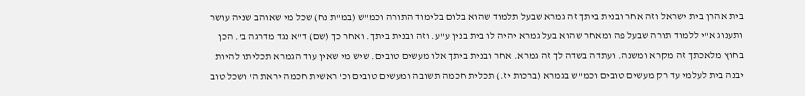בית אהרן בית ישראל וזה אחר ובנית ביתך זה גמרא שבעל תלמוד שהוא בלום בלימוד התורה וכמ"ש (במ"ת נח) שכל מי שאוהב שניה עושר ותענוג א"י ללמוד תורה שבעל פה ומאחר שהוא בעל גמרא יהיה לו בית בנין ע"ע. וזה ובנית ביתך. ואחר כך (שם) ד"א נגד מדרגה ב'. הכן בחוץ מלאכתך זה מקרא ומשנה. ועתדה בשדה לך זה גמרא. אחר ובנית ביתך אלו מעשים טובים. שיש מי שאין עוד הגמרא תכליתו להיות יבנה בית לעלמי עד רק מעשים טובים וכמ"ש בגמרא (ברכות יז.) תכלית חכמה תשובה ומעשים טובים וכ' ראשית חכמה יראת ה' ושכל טוב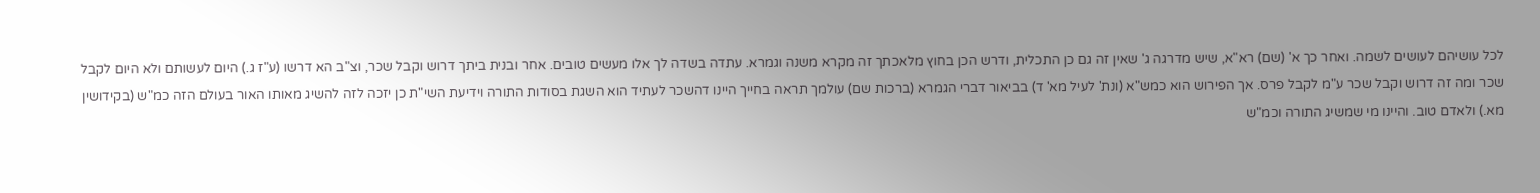לכל עושיהם לעושים לשמה. ואחר כך א' (שם) רא"א, שיש מדרגה ג' שאין זה גם כן התכלית, ודרש הכן בחוץ מלאכתך זה מקרא משנה וגמרא. עתדה בשדה לך אלו מעשים טובים. אחר ובנית ביתך דרוש וקבל שכר, וצ"ב הא דרשו (ע"ז ג.) היום לעשותם ולא היום לקבל שכר ומה זה דרוש וקבל שכר ע"מ לקבל פרס. אך הפירוש הוא כמש"א (ונת' לעיל מא' ד) בביאור דברי הגמרא (ברכות שם) עולמך תראה בחייך היינו דהשכר לעתיד הוא השגת בסודות התורה וידיעת השי"ת כן יזכה לזה להשיג מאותו האור בעולם הזה כמ"ש (בקידושין מא.) ולאדם טוב. והיינו מי שמשיג התורה וכמ"ש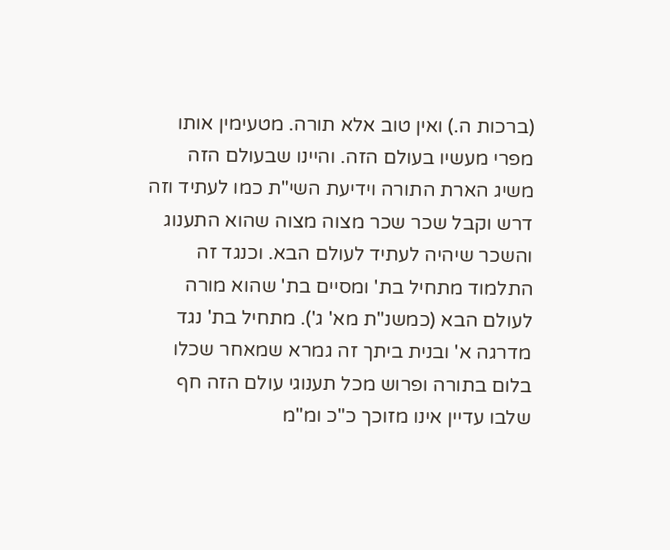(ברכות ה.) ואין טוב אלא תורה. מטעימין אותו מפרי מעשיו בעולם הזה. והיינו שבעולם הזה משיג הארת התורה וידיעת השי"ת כמו לעתיד וזה דרש וקבל שכר שכר מצוה מצוה שהוא התענוג והשכר שיהיה לעתיד לעולם הבא. וכנגד זה התלמוד מתחיל בת' ומסיים בת' שהוא מורה לעולם הבא (כמשנ"ת מא' ג'). מתחיל בת' נגד מדרגה א' ובנית ביתך זה גמרא שמאחר שכלו בלום בתורה ופרוש מכל תענוגי עולם הזה חף שלבו עדיין אינו מזוכך כ"כ ומ"מ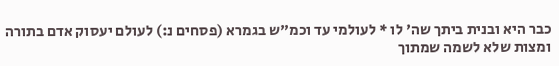כבר היא ובנית ביתך שה' לו * לעולמי עד וכמ"ש בגמרא (פסחים נ:) לעולם יעסוק אדם בתורה ומצות שלא לשמה שמתוך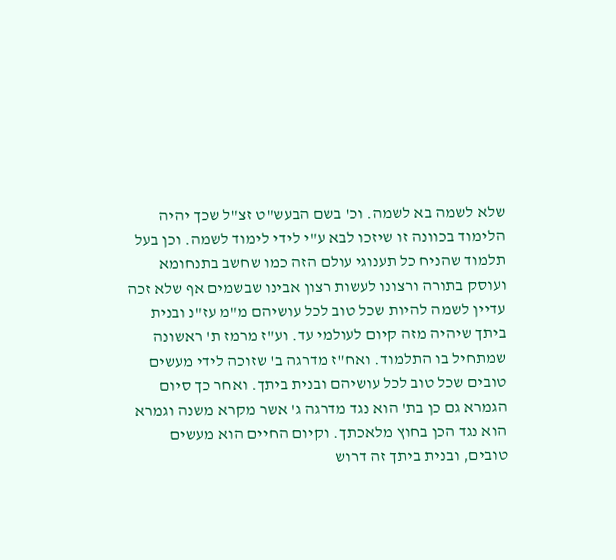שלא לשמה בא לשמה. וכ' בשם הבעש"ט זצ"ל שכך יהיה הלימוד בכוונה זו שיזכו לבא ע"י לידי לימוד לשמה. וכן בעל תלמוד שהניח כל תענוגי עולם הזה כמו שחשב בתנחומא ועוסק בתורה ורצונו לעשות רצון אבינו שבשמים אף שלא זכה עדיין לשמה להיות שכל טוב לכל עושיהם מ"מ עז"נ ובנית ביתך שיהיה מזה קיום לעולמי עד. וע"ז מרמז ת' ראשונה שמתחיל בו התלמוד. ואח"ז מדרגה ב' שזוכה לידי מעשים טובים שכל טוב לכל עושיהם ובנית ביתך. ואחר כך סיום הגמרא גם כן בת' הוא נגד מדרגה ג' אשר מקרא משנה וגמרא הוא נגד הכן בחוץ מלאכתך. וקיום החיים הוא מעשים טובים, ובנית ביתך זה דרוש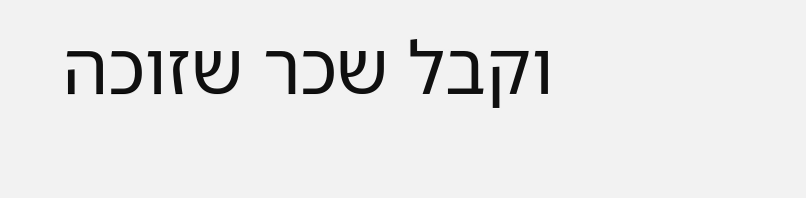וקבל שכר שזוכה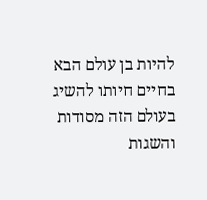להיות בן עולם הבא בחיים חיותו להשיג בעולם הזה מסודות והשגות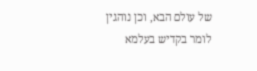של עולם הבא, וכן נוהגין לומר בקדיש בעלמא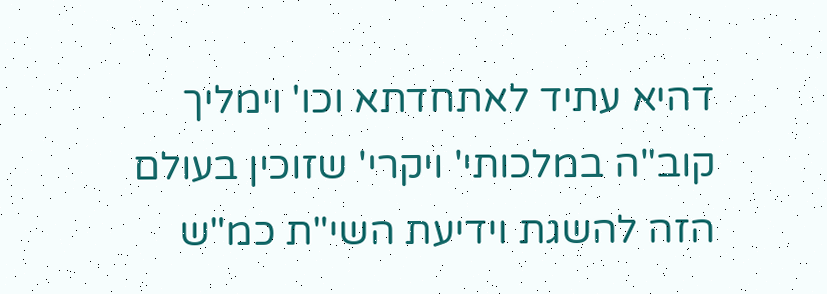דהיא עתיד לאתחדתא וכו' וימליך קוב"ה במלכותי' ויקרי' שזוכין בעולם הזה להשגת וידיעת השי"ת כמ"ש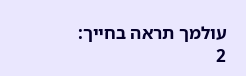עולמך תראה בחייך:
2